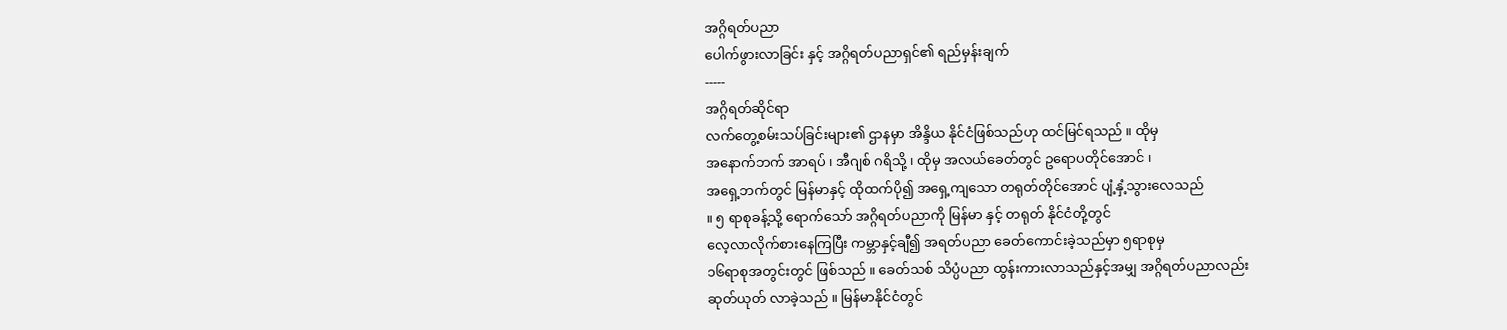အဂ္ဂိရတ်ပညာ
ပေါက်ဖွားလာခြင်း နှင့် အဂ္ဂိရတ်ပညာရှင်၏ ရည်မှန်းချက်
-----
အဂ္ဂိရတ်ဆိုင်ရာ
လက်တွေ့စမ်းသပ်ခြင်းများ၏ ဌာနမှာ အိန္ဒိယ နိုင်ငံဖြစ်သည်ဟု ထင်မြင်ရသည် ။ ထိုမှ
အနောက်ဘက် အာရပ် ၊ အီဂျစ် ဂရိသို့ ၊ ထိုမှ အလယ်ခေတ်တွင် ဥရောပတိုင်အောင် ၊
အရှေ့ဘက်တွင် မြန်မာနှင့် ထိုထက်ပို၍ အရှေ့ကျသော တရုတ်တိုင်အောင် ပျံ့နှံ့သွားလေသည်
။ ၅ ရာစုခန့်သို့ ရောက်သော် အဂ္ဂိရတ်ပညာကို မြန်မာ နှင့် တရုတ် နိုင်ငံတို့တွင်
လေ့လာလိုက်စားနေကြပြီး ကမ္ဘာနှင့်ချီ၍ အရတ်ပညာ ခေတ်ကောင်းခဲ့သည်မှာ ၅ရာစုမှ
၁၆ရာစုအတွင်းတွင် ဖြစ်သည် ။ ခေတ်သစ် သိပ္ပံပညာ ထွန်းကားလာသည်နှင့်အမျှ အဂ္ဂိရတ်ပညာလည်း
ဆုတ်ယုတ် လာခဲ့သည် ။ မြန်မာနိုင်ငံတွင်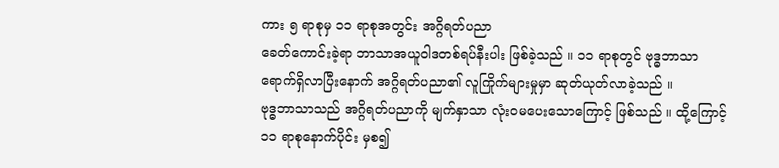ကား ၅ ရာစုမှ ၁၁ ရာစုအတွင်း အဂ္ဂိရတ်ပညာ
ခေတ်ကောင်းခဲ့ရာ ဘာသာအယူဝါဒတစ်ရပ်နီးပါး ဖြစ်ခဲ့သည် ။ ၁၁ ရာစုတွင် ဗုဒ္ဓဘာသာ
ရောက်ရှိလာပြီးနောက် အဂ္ဂိရတ်ပညာ၏ လူကြိုက်များမှုမှာ ဆုတ်ယုတ်လာခဲ့သည် ။
ဗုဒ္ဓဘာသာသည် အဂ္ဂိရတ်ပညာကို မျက်နှာသာ လုံးဝမပေးသောကြောင့် ဖြစ်သည် ။ ထို့ကြောင့်
၁၁ ရာစုနောက်ပိုင်း မှစ၍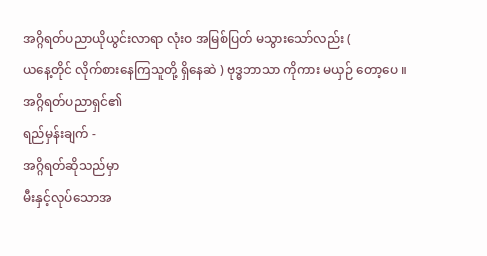အဂ္ဂိရတ်ပညာယိုယွင်းလာရာ လုံးဝ အမြစ်ပြတ် မသွားသော်လည်း (
ယနေ့တိုင် လိုက်စားနေကြသူတို့ ရှိနေဆဲ ) ဗုဒ္ဓဘာသာ ကိုကား မယှဉ် တော့ပေ ။
အဂ္ဂိရတ်ပညာရှင်၏
ရည်မှန်းချက် -
အဂ္ဂိရတ်ဆိုသည်မှာ
မီးနှင့်လုပ်သောအ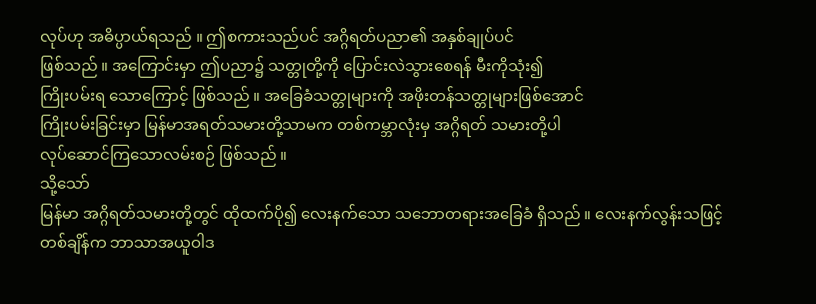လုပ်ဟု အဓိပ္ပာယ်ရသည် ။ ဤစကားသည်ပင် အဂ္ဂိရတ်ပညာ၏ အနှစ်ချုပ်ပင်
ဖြစ်သည် ။ အကြောင်းမှာ ဤပညာ၌ သတ္တုတို့ကို ပြောင်းလဲသွားစေရန် မီးကိုသုံး၍
ကြိုးပမ်းရ သောကြောင့် ဖြစ်သည် ။ အခြေခံသတ္တုများကို အဖိုးတန်သတ္တုများဖြစ်အောင်
ကြိုးပမ်းခြင်းမှာ မြန်မာအရတ်သမားတို့သာမက တစ်ကမ္ဘာလုံးမှ အဂ္ဂိရတ် သမားတို့ပါ
လုပ်ဆောင်ကြသောလမ်းစဉ် ဖြစ်သည် ။
သို့သော်
မြန်မာ အဂ္ဂိရတ်သမားတို့တွင် ထိုထက်ပို၍ လေးနက်သော သဘောတရားအခြေခံ ရှိသည် ။ လေးနက်လွန်းသဖြင့်
တစ်ချိန်က ဘာသာအယူဝါဒ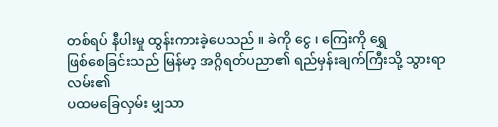တစ်ရပ် နီပါးမှု ထွန်းကားခဲ့ပေသည် ။ ခဲကို ငွေ ၊ ကြေးကို ရွှေ
ဖြစ်စေခြင်းသည် မြန်မာ့ အဂ္ဂိရတ်ပညာ၏ ရည်မှန်းချက်ကြီးသို့ သွားရာလမ်း၏
ပထမခြေလှမ်း မျှသာ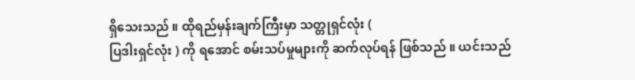ရှိသေးသည် ။ ထိုရည်မှန်းချက်ကြီးမှာ သတ္တုရှင်လုံး (
ပြဒါးရှင်လုံး ) ကို ရအောင် စမ်းသပ်မှုများကို ဆက်လုပ်ရန် ဖြစ်သည် ။ ယင်းသည်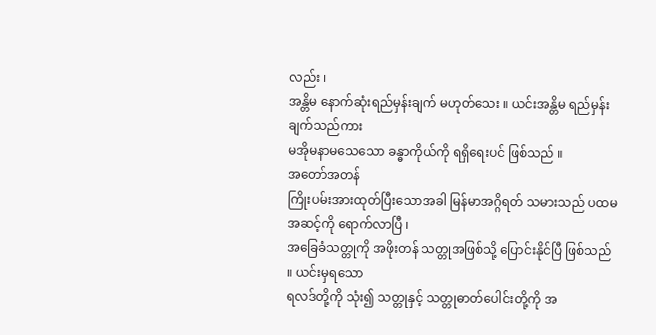လည်း ၊
အန္တိမ နောက်ဆုံးရည်မှန်းချက် မဟုတ်သေး ။ ယင်းအန္တိမ ရည်မှန်းချက်သည်ကား
မအိုမနာမသေသော ခန္ဓာကိုယ်ကို ရရှိရေးပင် ဖြစ်သည် ။
အတော်အတန်
ကြိုးပမ်းအားထုတ်ပြီးသောအခါ မြန်မာအဂ္ဂိရတ် သမားသည် ပထမအဆင့်ကို ရောက်လာပြီ ၊
အခြေခံသတ္တုကို အဖိုးတန် သတ္တုအဖြစ်သို့ ပြောင်းနိုင်ပြီ ဖြစ်သည် ။ ယင်းမှရသော
ရလဒ်တို့ကို သုံး၍ သတ္တုနှင့် သတ္တုဓာတ်ပေါင်းတို့ကို အ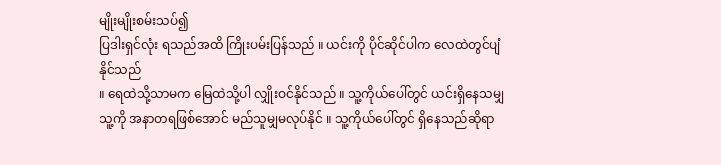မျိုးမျိုးစမ်းသပ်၍
ပြဒါးရှင်လုံး ရသည်အထိ ကြိုးပမ်းပြန်သည် ။ ယင်းကို ပိုင်ဆိုင်ပါက လေထဲတွင်ပျံနိုင်သည်
။ ရေထဲသို့သာမက မြေထဲသို့ပါ လျှိုးဝင်နိုင်သည် ။ သူ့ကိုယ်ပေါ်တွင် ယင်းရှိနေသမျှ
သူ့ကို အနာတရဖြစ်အောင် မည်သူမျှမလုပ်နိုင် ။ သူ့ကိုယ်ပေါ်တွင် ရှိနေသည်ဆိုရာ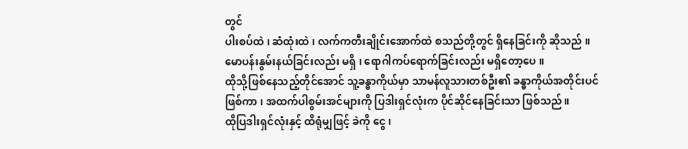တွင်
ပါးစပ်ထဲ ၊ ဆံထုံးထဲ ၊ လက်ကတီးချိုင်းအောက်ထဲ စသည်တို့တွင် ရှိနေခြင်းကို ဆိုသည် ။
မောပန်းနွမ်းနယ်ခြင်းလည်း မရှိ ၊ ရောဂါကပ်ရောက်ခြင်းလည်း မရှိတော့ပေ ။
ထိုသို့ဖြစ်နေသည့်တိုင်အောင် သူ့ခန္ဓာကိုယ်မှာ သာမန်လူသားတစ်ဦး၏ ခန္ဓာကိုယ်အတိုင်းပင်
ဖြစ်ကာ ၊ အထက်ပါစွမ်းအင်များကို ပြဒါးရှင်လုံးက ပိုင်ဆိုင်နေခြင်းသာ ဖြစ်သည် ။
ထိုပြဒါးရှင်လုံးနှင့် ထိရုံမျှဖြင့် ခဲကို ငွေ ၊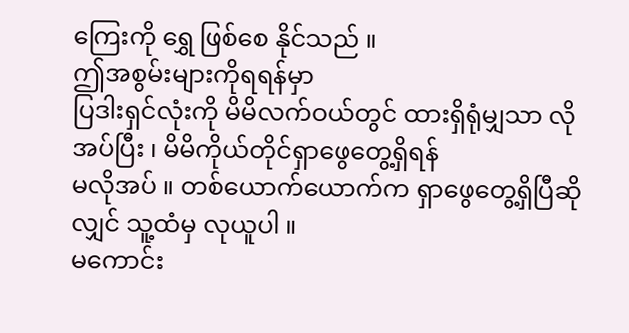ကြေးကို ရွှေ ဖြစ်စေ နိုင်သည် ။
ဤအစွမ်းများကိုရရန်မှာ
ပြဒါးရှင်လုံးကို မိမိလက်ဝယ်တွင် ထားရှိရုံမျှသာ လိုအပ်ပြီး ၊ မိမိကိုယ်တိုင်ရှာဖွေတွေ့ရှိရန်
မလိုအပ် ။ တစ်ယောက်ယောက်က ရှာဖွေတွေ့ရှိပြီဆိုလျှင် သူ့ထံမှ လုယူပါ ။
မကောင်း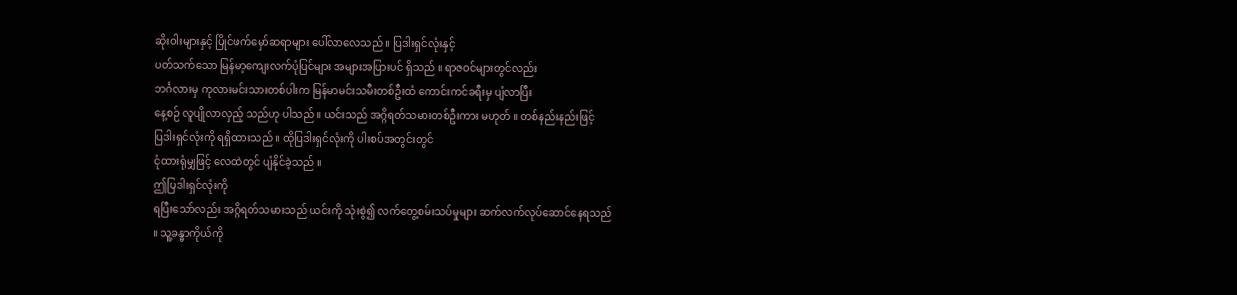ဆိုးဝါးများနှင့် ပြိုင်ဖက်မှော်ဆရာများ ပေါ်လာလေသည် ။ ပြဒါးရှင်လုံးနှင့်
ပတ်သက်သော မြန်မာ့ကျေးလက်ပုံပြင်များ အများအပြားပင် ရှိသည် ။ ရာဇဝင်များတွင်လည်း
ဘင်္ဂလားမှ ကုလားမင်းသားတစ်ပါးက မြန်မာမင်းသမီးတစ်ဦးထံ ကောင်းကင်ခရီးမှ ပျံလာပြီး
နေ့စဉ် လူပျိုလာလှည့် သည်ဟု ပါသည် ။ ယင်းသည် အဂ္ဂိရတ်သမားတစ်ဦးကား မဟုတ် ။ တစ်နည်းနည်းဖြင့်
ပြဒါးရှင်လုံးကို ရရှိထားသည် ။ ထိုပြဒါးရှင်လုံးကို ပါးစပ်အတွင်းတွင်
ငုံထားရုံမျှဖြင့် လေထဲတွင် ပျံနိုင်ခဲ့သည် ။
ဤပြဒါးရှင်လုံးကို
ရပြီးသော်လည်း အဂ္ဂိရတ်သမားသည် ယင်းကို သုံးစွဲ၍ လက်တွေ့စမ်းသပ်မှုများ ဆက်လက်လုပ်ဆောင်နေရသည်
။ သူ့ခန္ဓာကိုယ်ကို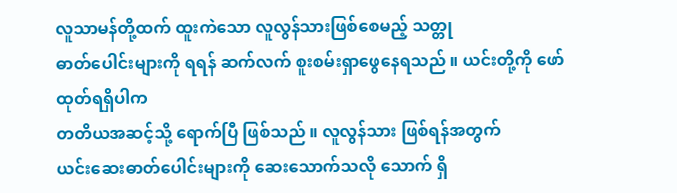လူသာမန်တို့ထက် ထူးကဲသော လူလွန်သားဖြစ်စေမည့် သတ္တု
ဓာတ်ပေါင်းများကို ရရန် ဆက်လက် စူးစမ်းရှာဖွေနေရသည် ။ ယင်းတို့ကို ဖော်ထုတ်ရရှိပါက
တတိယအဆင့်သို့ ရောက်ပြီ ဖြစ်သည် ။ လူလွန်သား ဖြစ်ရန်အတွက်
ယင်းဆေးဓာတ်ပေါင်းများကို ဆေးသောက်သလို သောက် ရှိ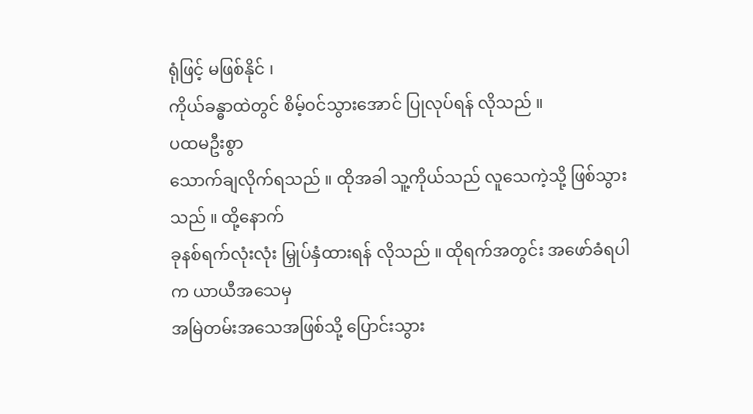ရုံဖြင့် မဖြစ်နိုင် ၊
ကိုယ်ခန္ဓာထဲတွင် စိမ့်ဝင်သွားအောင် ပြုလုပ်ရန် လိုသည် ။
ပထမဦးစွာ
သောက်ချလိုက်ရသည် ။ ထိုအခါ သူ့ကိုယ်သည် လူသေကဲ့သို့ ဖြစ်သွားသည် ။ ထို့နောက်
ခုနစ်ရက်လုံးလုံး မြှုပ်နှံထားရန် လိုသည် ။ ထိုရက်အတွင်း အဖော်ခံရပါက ယာယီအသေမှ
အမြဲတမ်းအသေအဖြစ်သို့ ပြောင်းသွား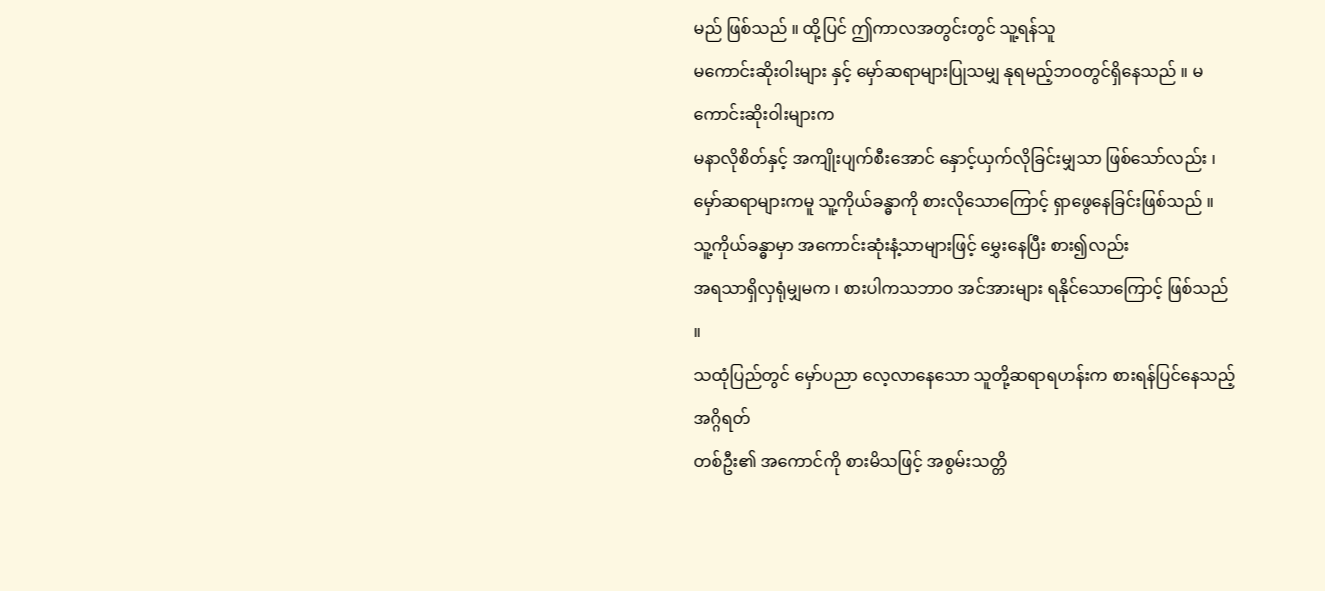မည် ဖြစ်သည် ။ ထို့ပြင် ဤကာလအတွင်းတွင် သူ့ရန်သူ
မကောင်းဆိုးဝါးများ နှင့် မှော်ဆရာများပြုသမျှ နုရမည့်ဘဝတွင်ရှိနေသည် ။ မကောင်းဆိုးဝါးများက
မနာလိုစိတ်နှင့် အကျိုးပျက်စီးအောင် နှောင့်ယှက်လိုခြင်းမျှသာ ဖြစ်သော်လည်း ၊
မှော်ဆရာများကမူ သူ့ကိုယ်ခန္ဓာကို စားလိုသောကြောင့် ရှာဖွေနေခြင်းဖြစ်သည် ။
သူ့ကိုယ်ခန္ဓာမှာ အကောင်းဆုံးနံ့သာများဖြင့် မွှေးနေပြီး စား၍လည်း
အရသာရှိလှရုံမျှမက ၊ စားပါကသဘာဝ အင်အားများ ရနိုင်သောကြောင့် ဖြစ်သည် ။
သထုံပြည်တွင် မှော်ပညာ လေ့လာနေသော သူတို့ဆရာရဟန်းက စားရန်ပြင်နေသည့် အဂ္ဂိရတ်
တစ်ဦး၏ အကောင်ကို စားမိသဖြင့် အစွမ်းသတ္တိ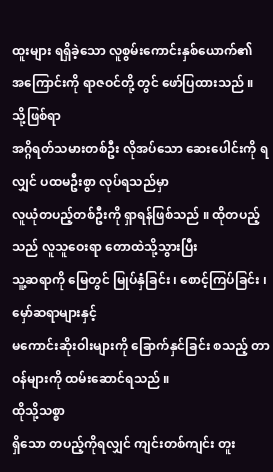ထူးများ ရရှိခဲ့သော လူစွမ်းကောင်းနှစ်ယောက်၏
အကြောင်းကို ရာဇဝင်တို့ တွင် ဖော်ပြထားသည် ။
သို့ဖြစ်ရာ
အဂ္ဂိရတ်သမားတစ်ဦး လိုအပ်သော ဆေးပေါင်းကို ရလျှင် ပထမဦးစွာ လုပ်ရသည်မှာ
လူယုံတပည့်တစ်ဦးကို ရှာရန်ဖြစ်သည် ။ ထိုတပည့်သည် လူသူဝေးရာ တောထဲသို့သွားပြီး
သူ့ဆရာကို မြေတွင် မြုပ်နှံခြင်း ၊ စောင့်ကြပ်ခြင်း ၊ မှော်ဆရာများနှင့်
မကောင်းဆိုးဝါးများကို ခြောက်နှင်ခြင်း စသည့် တာဝန်များကို ထမ်းဆောင်ရသည် ။
ထိုသို့သစ္စာ
ရှိသော တပည့်ကိုရလျှင် ကျင်းတစ်ကျင်း တူး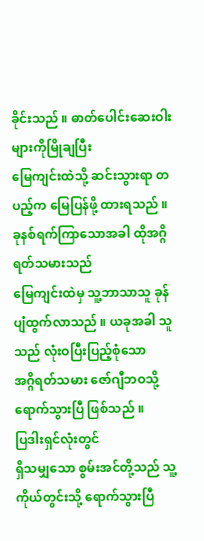ခိုင်းသည် ။ ဓာတ်ပေါင်းဆေးဝါး များကိုမြိုချပြီး
မြေကျင်းထဲသို့ ဆင်းသွားရာ တပည့်က မြေပြန်ဖို့ ထားရသည် ။ ခုနစ်ရက်ကြာသောအခါ ထိုအဂ္ဂိရတ်သမားသည်
မြေကျင်းထဲမှ သူ့ဘာသာသူ ခုန်ပျံထွက်လာသည် ။ ယခုအခါ သူသည် လုံးဝပြီးပြည့်စုံသော
အဂ္ဂိရတ်သမား ဇော်ဂျီဘဝသို့ ရောက်သွားပြီ ဖြစ်သည် ။
ပြဒါးရှင်လုံးတွင်
ရှိသမျှသော စွမ်းအင်တို့သည် သူ့ကိုယ်တွင်းသို့ ရောက်သွားပြီ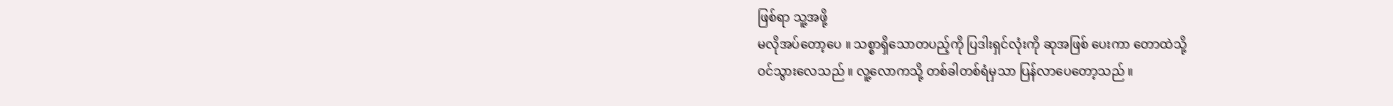ဖြစ်ရာ သူ့အဖို့
မလိုအပ်တော့ပေ ။ သစ္စာရှိသောတပည့်ကို ပြဒါးရှင်လုံးကို ဆုအဖြစ် ပေးကာ တောထဲသို့
ဝင်သွားလေသည် ။ လူ့လောကသို့ တစ်ခါတစ်ရံမှသာ ပြန်လာပေတော့သည် ။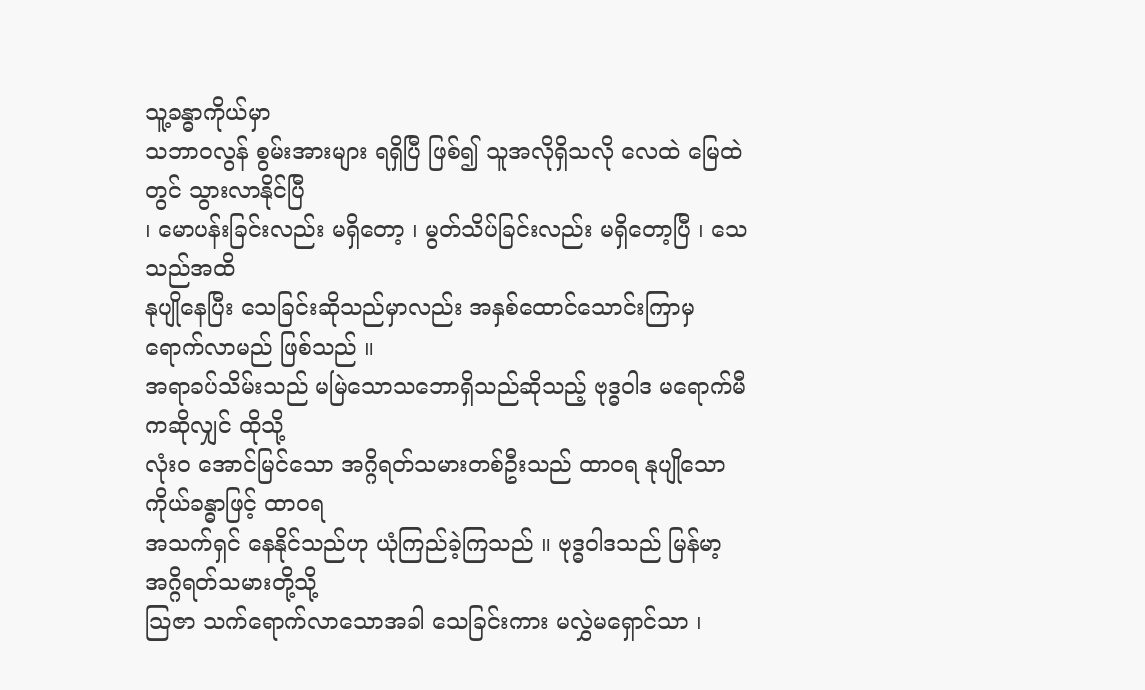သူ့ခန္ဓာကိုယ်မှာ
သဘာဝလွန် စွမ်းအားများ ရရှိပြီ ဖြစ်၍ သူအလိုရှိသလို လေထဲ မြေထဲတွင် သွားလာနိုင်ပြီ
၊ မောပန်းခြင်းလည်း မရှိတော့ ၊ မွတ်သိပ်ခြင်းလည်း မရှိတော့ပြီ ၊ သေသည်အထိ
နုပျိုနေပြီး သေခြင်းဆိုသည်မှာလည်း အနှစ်ထောင်သောင်းကြာမှ ရောက်လာမည် ဖြစ်သည် ။
အရာခပ်သိမ်းသည် မမြဲသောသဘောရှိသည်ဆိုသည့် ဗုဒ္ဓဝါဒ မရောက်မီကဆိုလျှင် ထိုသို့
လုံးဝ အောင်မြင်သော အဂ္ဂိရတ်သမားတစ်ဦးသည် ထာဝရ နုပျိုသော ကိုယ်ခန္ဓာဖြင့် ထာဝရ
အသက်ရှင် နေနိုင်သည်ဟု ယုံကြည်ခဲ့ကြသည် ။ ဗုဒ္ဓဝါဒသည် မြန်မာ့အဂ္ဂိရတ်သမားတို့သို့
သြဇာ သက်ရောက်လာသောအခါ သေခြင်းကား မလွှဲမရှောင်သာ ၊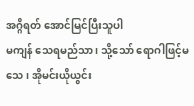အဂ္ဂိရတ် အောင်မြင်ပြီးသူပါ
မကျန် သေရမည်သာ ၊ သို့သော် ရောဂါဖြင့်မသေ ၊ အိုမင်းယိုယွင်း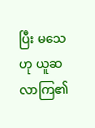ပြီး မသေဟု ယူဆလာကြ၏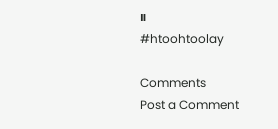။
#htoohtoolay

Comments
Post a Comment